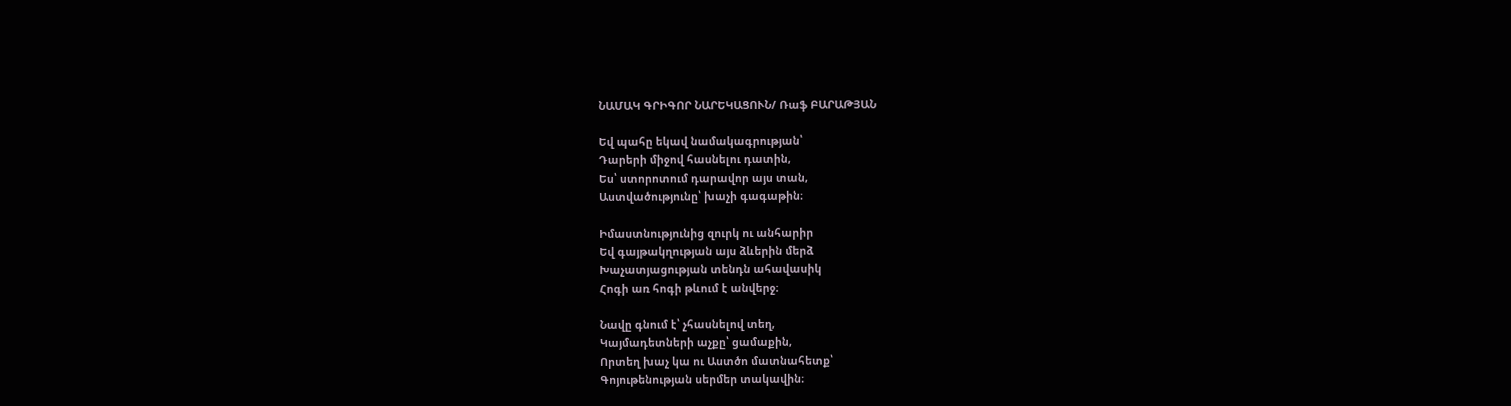ՆԱՄԱԿ ԳՐԻԳՈՐ ՆԱՐԵԿԱՑՈՒՆ/ Ռաֆ ԲԱՐԱԹՅԱՆ

Եվ պահը եկավ նամակագրության՝
Դարերի միջով հասնելու դատին,
Ես՝ ստորոտում դարավոր այս տան,
Աստվածությունը՝ խաչի գագաթին։

Իմաստնությունից զուրկ ու անհարիր
Եվ գայթակղության այս ձևերին մերձ
Խաչատյացության տենդն ահավասիկ
Հոգի առ հոգի թևում է անվերջ։

Նավը գնում է՝ չհասնելով տեղ,
Կայմադետների աչքը՝ ցամաքին,
Որտեղ խաչ կա ու Աստծո մատնահետք՝
Գոյութենության սերմեր տակավին։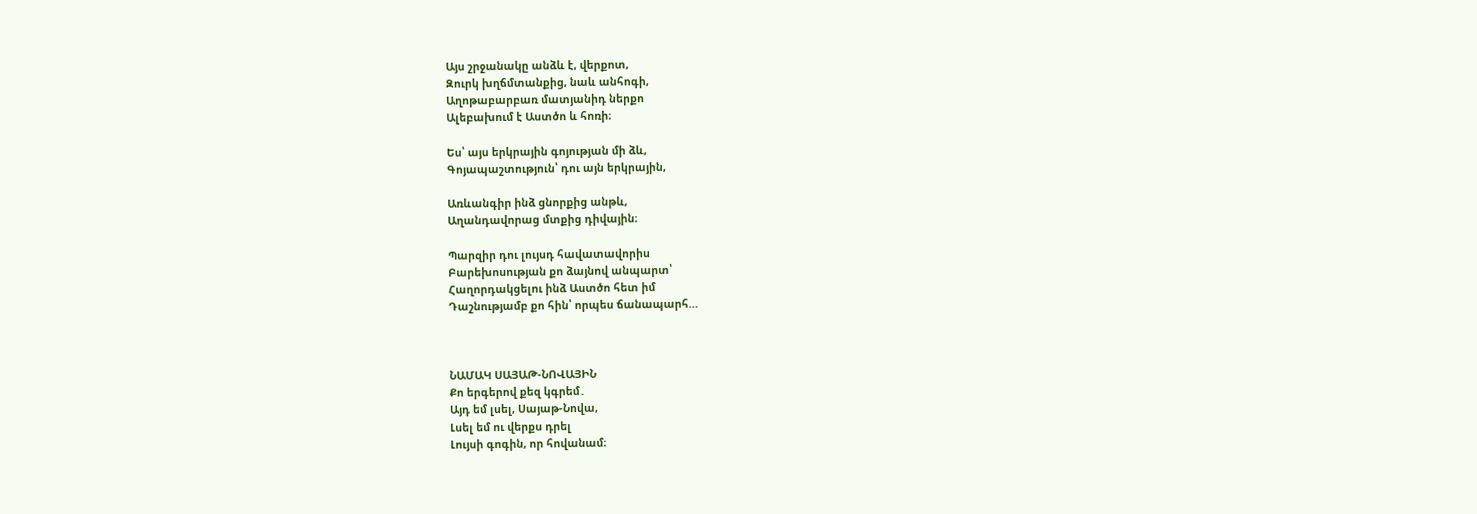Այս շրջանակը անձև է, վերքոտ,
Զուրկ խղճմտանքից, նաև անհոգի,
Աղոթաբարբառ մատյանիդ ներքո
Ալեբախում է Աստծո և հոռի։

Ես՝ այս երկրային գոյության մի ձև,
Գոյապաշտություն՝ դու այն երկրային,

Առևանգիր ինձ ցնորքից անթև,
Աղանդավորաց մտքից դիվային։

Պարզիր դու լույսդ հավատավորիս
Բարեխոսության քո ձայնով անպարտ՝
Հաղորդակցելու ինձ Աստծո հետ իմ
Դաշնությամբ քո հին՝ որպես ճանապարհ…



ՆԱՄԱԿ ՍԱՅԱԹ-ՆՈՎԱՅԻՆ
Քո երգերով քեզ կգրեմ․
Այդ եմ լսել, Սայաթ-Նովա,
Լսել եմ ու վերքս դրել
Լույսի գոգին, որ հովանամ։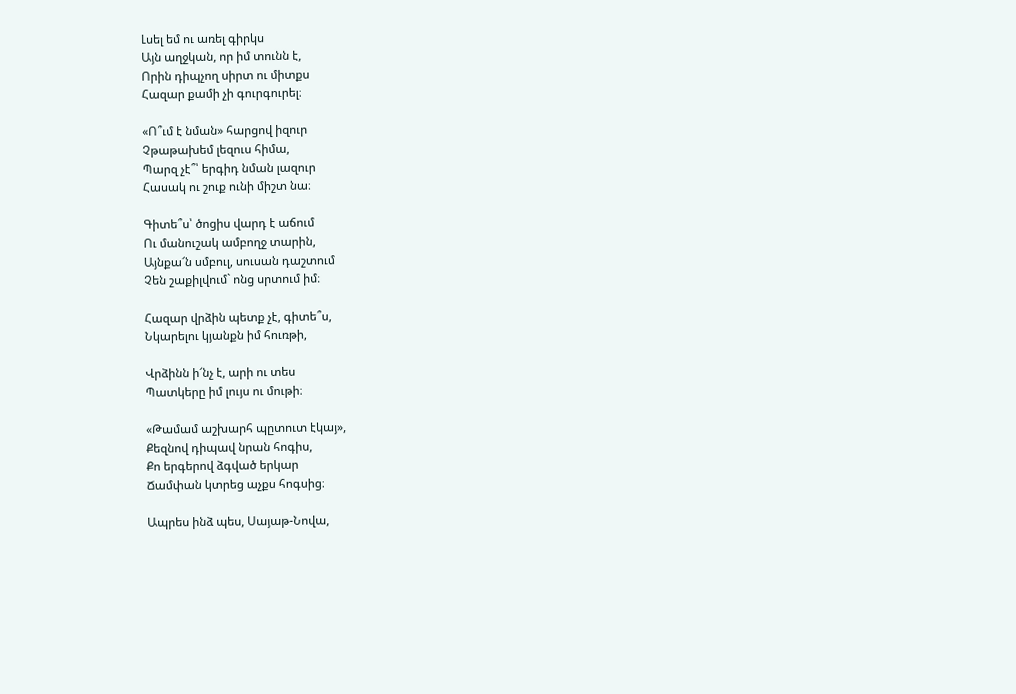Լսել եմ ու առել գիրկս
Այն աղջկան, որ իմ տունն է,
Որին դիպչող սիրտ ու միտքս
Հազար քամի չի գուրգուրել։

«Ո՞ւմ է նման» հարցով իզուր
Չթաթախեմ լեզուս հիմա,
Պարզ չէ՞՝ երգիդ նման լազուր
Հասակ ու շուք ունի միշտ նա։

Գիտե՞ս՝ ծոցիս վարդ է աճում
Ու մանուշակ ամբողջ տարին,
Այնքա՜ն սմբուլ, սուսան դաշտում
Չեն շաքիլվում` ոնց սրտում իմ։

Հազար վրձին պետք չէ, գիտե՞ս,
Նկարելու կյանքն իմ հուռթի,

Վրձինն ի՜նչ է, արի ու տես
Պատկերը իմ լույս ու մութի։

«Թամամ աշխարհ պըտուտ էկայ»,
Քեզնով դիպավ նրան հոգիս,
Քո երգերով ձգված երկար
Ճամփան կտրեց աչքս հոգսից։

Ապրես ինձ պես, Սայաթ-Նովա,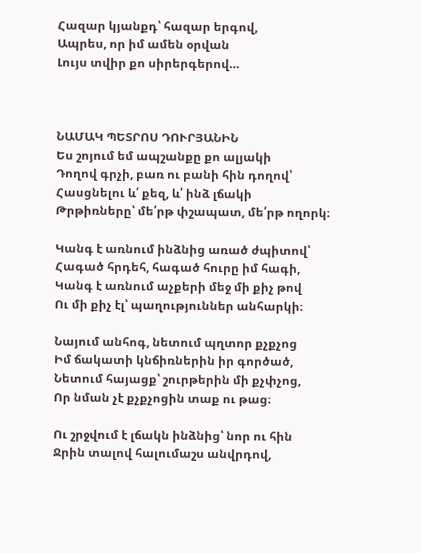Հազար կյանքդ՝ հազար երգով,
Ապրես, որ իմ ամեն օրվան
Լույս տվիր քո սիրերգերով…



ՆԱՄԱԿ ՊԵՏՐՈՍ ԴՈՒՐՅԱՆԻՆ
Ես շոյում եմ ապշանքը քո ալյակի
Դողով գրչի, բառ ու բանի հին դողով՝
Հասցնելու և՛ քեզ, և՛ ինձ լճակի
Թրթիռները՝ մե՛րթ փշապատ, մե՛րթ ողորկ։

Կանգ է առնում ինձնից առած ժպիտով՝
Հագած հրդեհ, հագած հուրը իմ հագի,
Կանգ է առնում աչքերի մեջ մի քիչ թով
Ու մի քիչ էլ՝ պաղություններ անհարկի։

Նայում անհոգ, նետում պղտոր քչքչոց
Իմ ճակատի կնճիռներին իր գործած,
Նետում հայացք՝ շուրթերին մի քչփչոց,
Որ նման չէ քչքչոցին տաք ու թաց։

Ու շրջվում է լճակն ինձնից՝ նոր ու հին
Ջրին տալով հալումաշս անվրդով,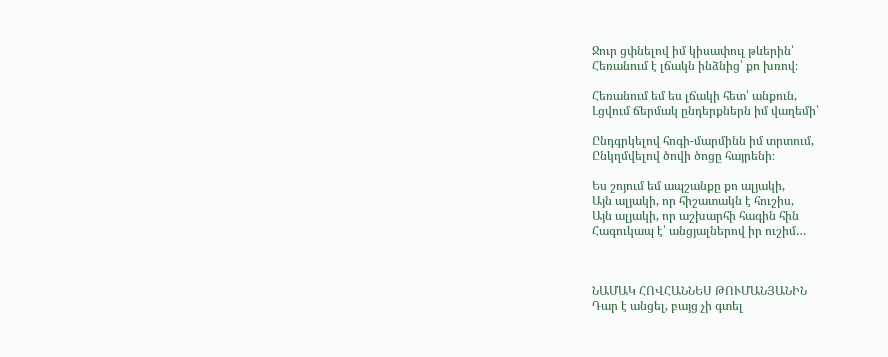Ջուր ցփնելով իմ կիսափուլ թևերին՝
Հեռանում է լճակն ինձնից՝ քո խռով։

Հեռանում եմ ես լճակի հետ՝ անքուն,
Լցվում ճերմակ ընդերքներն իմ վաղեմի՝

Ընդգրկելով հոգի-մարմինն իմ տրտում,
Ընկղմվելով ծովի ծոցը հայրենի։

Ես շոյում եմ ապշանքը քո ալյակի,
Այն ալյակի, որ հիշատակն է հուշիս,
Այն ալյակի, որ աշխարհի հագին հին
Հագուկապ է՝ անցյալներով իր ուշիմ…



ՆԱՄԱԿ ՀՈՎՀԱՆՆԵՍ ԹՈՒՄԱՆՅԱՆԻՆ
Դար է անցել, բայց չի գտել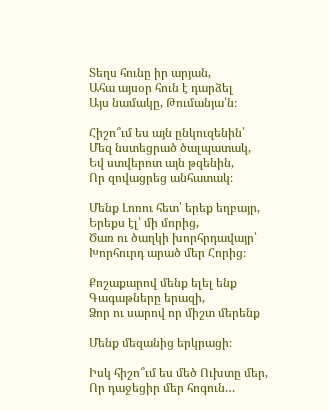Տեղս հունը իր արյան,
Ահա այսօր հուն է դարձել
Այս նամակը, Թումանյա՛ն։

Հիշո՞ւմ ես այն ընկուզենին՝
Մեզ նստեցրած ծալպատակ,
Եվ ստվերոտ այն թզենին,
Որ զովացրեց անհատակ։

Մենք Լոռու հետ՝ երեք եղբայր,
Երեքս էլ՝ մի մորից,
Ծառ ու ծաղկի խորհրդավայր՝
Խորհուրդ արած մեր Հորից։

Քոշաքարով մենք ելել ենք
Գագաթները երազի,
Ձոր ու սարով որ միշտ մերենք

Մենք մեզանից երկրացի։

Իսկ հիշո՞ւմ ես մեծ Ուխտը մեր,
Որ դաջեցիր մեր հոգուն…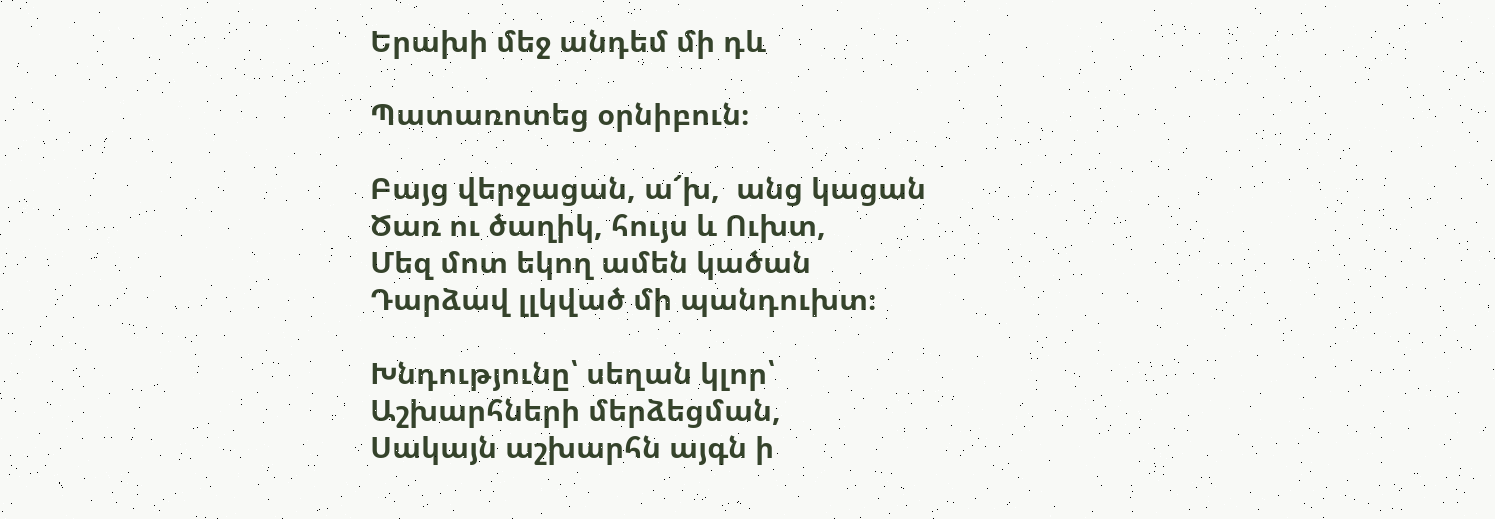Երախի մեջ անդեմ մի դև

Պատառոտեց օրնիբուն։

Բայց վերջացան, ա՜խ,  անց կացան
Ծառ ու ծաղիկ, հույս և Ուխտ,
Մեզ մոտ եկող ամեն կածան
Դարձավ լլկված մի պանդուխտ։

Խնդությունը՝ սեղան կլոր՝
Աշխարհների մերձեցման,
Սակայն աշխարհն այգն ի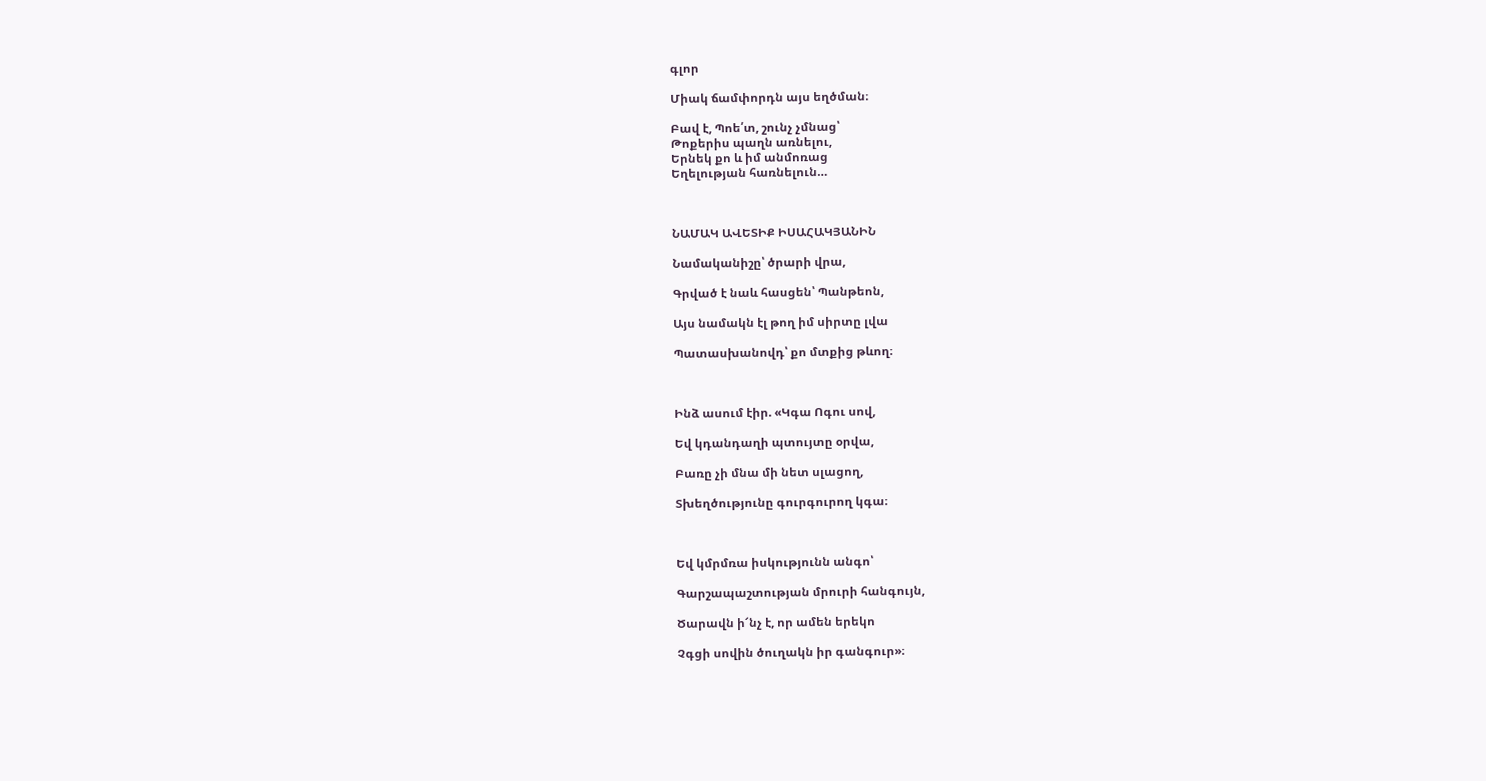գլոր

Միակ ճամփորդն այս եղծման։

Բավ է, Պոե՛տ, շունչ չմնաց՝
Թոքերիս պաղն առնելու,
Երնեկ քո և իմ անմոռաց
Եղելության հառնելուն…



ՆԱՄԱԿ ԱՎԵՏԻՔ ԻՍԱՀԱԿՅԱՆԻՆ

Նամականիշը՝ ծրարի վրա,

Գրված է նաև հասցեն՝ Պանթեոն,

Այս նամակն էլ թող իմ սիրտը լվա

Պատասխանովդ՝ քո մտքից թևող։



Ինձ ասում էիր. «Կգա Ոգու սով,

Եվ կդանդաղի պտույտը օրվա,

Բառը չի մնա մի նետ սլացող,

Տխեղծությունը գուրգուրող կգա։



Եվ կմրմռա իսկությունն անգո՝

Գարշապաշտության մրուրի հանգույն,

Ծարավն ի՜նչ է, որ ամեն երեկո

Չգցի սովին ծուղակն իր գանգուր»։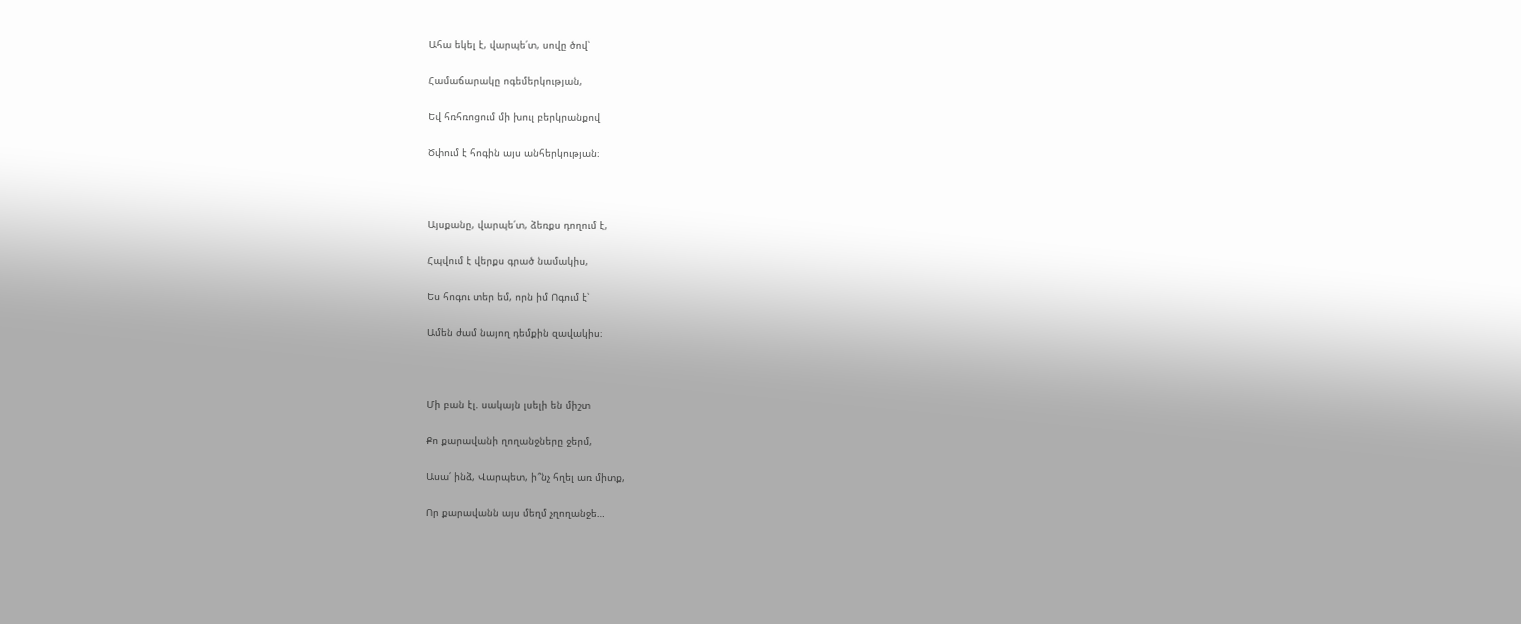Ահա եկել է, վարպե՛տ, սովը ծով՝

Համաճարակը ոգեմերկության,

Եվ հռհռոցում մի խուլ բերկրանքով

Ծփում է հոգին այս անհերկության։



Այսքանը, վարպե՛տ, ձեռքս դողում է,

Հպվում է վերքս գրած նամակիս,

Ես հոգու տեր եմ, որն իմ Ոգում է՝

Ամեն ժամ նայող դեմքին զավակիս։



Մի բան էլ. սակայն լսելի են միշտ

Քո քարավանի ղողանջները ջերմ,

Ասա՛ ինձ, Վարպետ, ի՞նչ հղել առ միտք,

Որ քարավանն այս մեղմ չղողանջե…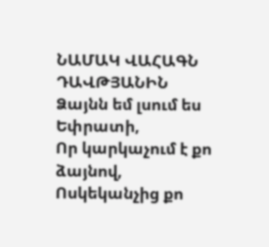ՆԱՄԱԿ ՎԱՀԱԳՆ ԴԱՎԹՅԱՆԻՆ
Ձայնն եմ լսում ես Եփրատի,
Որ կարկաչում է քո ձայնով,
Ոսկեկանչից քո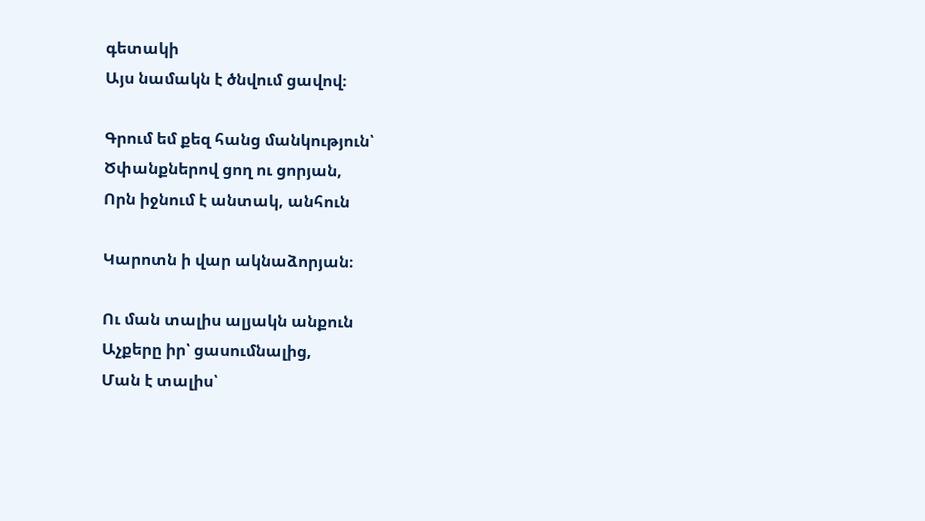գետակի
Այս նամակն է ծնվում ցավով։

Գրում եմ քեզ հանց մանկություն՝
Ծփանքներով ցող ու ցորյան,
Որն իջնում է անտակ, անհուն

Կարոտն ի վար ակնաձորյան։

Ու ման տալիս ալյակն անքուն
Աչքերը իր՝ ցասումնալից,
Ման է տալիս՝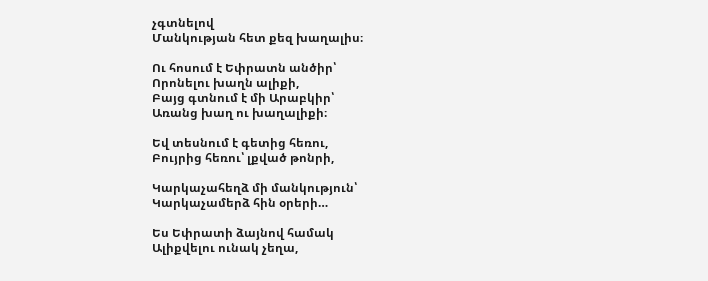չգտնելով
Մանկության հետ քեզ խաղալիս։

Ու հոսում է Եփրատն անծիր՝
Որոնելու խաղն ալիքի,
Բայց գտնում է մի Արաբկիր՝
Առանց խաղ ու խաղալիքի։

Եվ տեսնում է գետից հեռու,
Բույրից հեռու՝ լքված թոնրի,

Կարկաչահեղձ մի մանկություն՝
Կարկաչամերձ հին օրերի…

Ես Եփրատի ձայնով համակ
Ալիքվելու ունակ չեղա,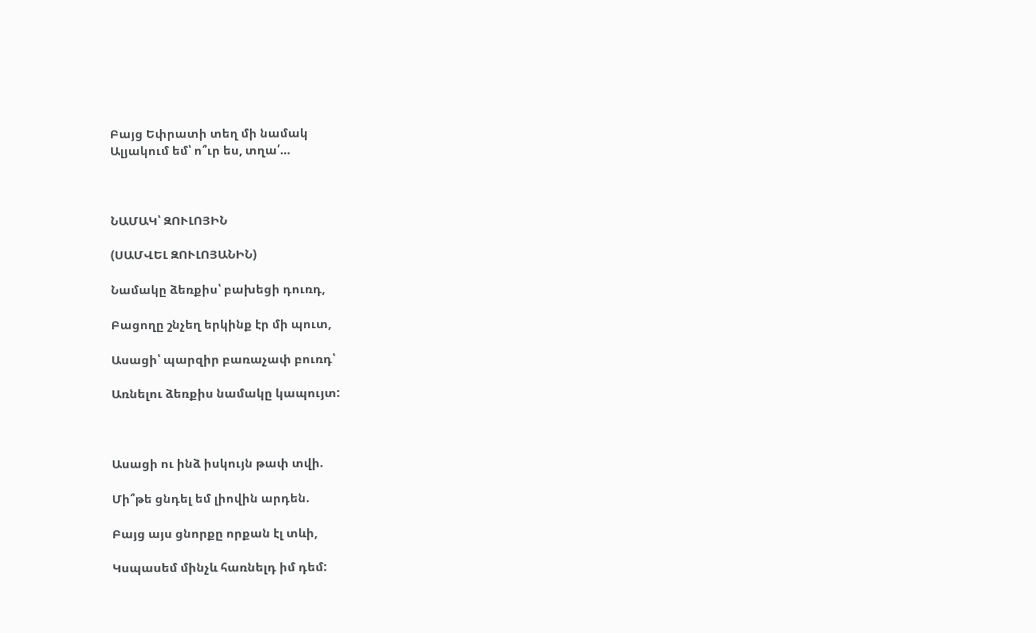Բայց Եփրատի տեղ մի նամակ
Ալյակում եմ՝ ո՞ւր ես, տղա՛…



ՆԱՄԱԿ՝ ԶՈՒԼՈՅԻՆ

(ՍԱՄՎԵԼ ԶՈՒԼՈՅԱՆԻՆ)

Նամակը ձեռքիս՝ բախեցի դուռդ,

Բացողը շնչեղ երկինք էր մի պուտ,

Ասացի՝ պարզիր բառաչափ բուռդ՝

Առնելու ձեռքիս նամակը կապույտ:



Ասացի ու ինձ իսկույն թափ տվի.

Մի՞թե ցնդել եմ լիովին արդեն.

Բայց այս ցնորքը որքան էլ տևի,

Կսպասեմ մինչև հառնելդ իմ դեմ: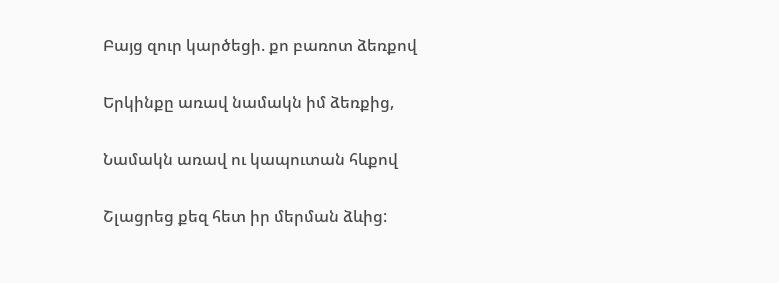Բայց զուր կարծեցի. քո բառոտ ձեռքով

Երկինքը առավ նամակն իմ ձեռքից,

Նամակն առավ ու կապուտան հևքով

Շլացրեց քեզ հետ իր մերման ձևից: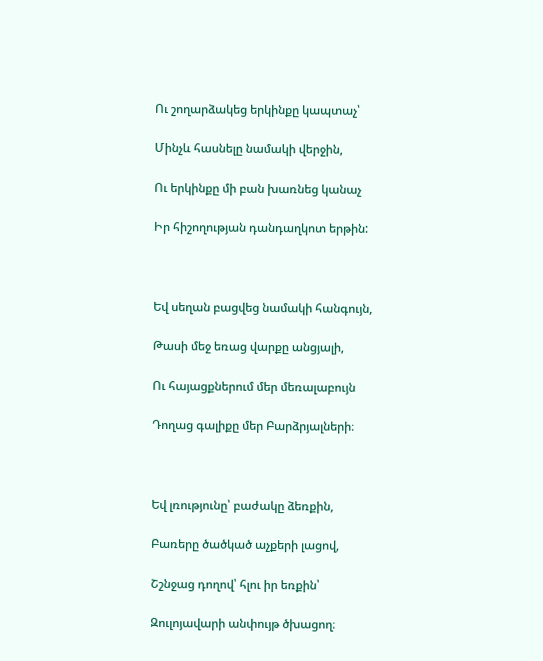Ու շողարձակեց երկինքը կապտաչ՝

Մինչև հասնելը նամակի վերջին,

Ու երկինքը մի բան խառնեց կանաչ

Իր հիշողության դանդաղկոտ երթին:



Եվ սեղան բացվեց նամակի հանգույն,

Թասի մեջ եռաց վարքը անցյալի,

Ու հայացքներում մեր մեռալաբույն

Դողաց գալիքը մեր Բարձրյալների։



Եվ լռությունը՝ բաժակը ձեռքին,

Բառերը ծածկած աչքերի լացով,

Շշնջաց դողով՝ հլու իր եռքին՝

Զուլոյավարի անփույթ ծխացող։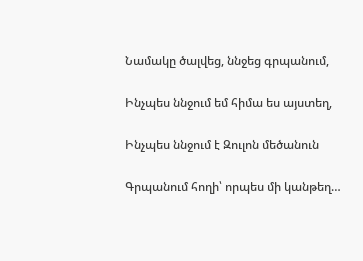Նամակը ծալվեց, ննջեց գրպանում,

Ինչպես ննջում եմ հիմա ես այստեղ,

Ինչպես ննջում է Զուլոն մեծանուն

Գրպանում հողի՝ որպես մի կանթեղ…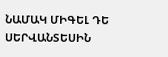ՆԱՄԱԿ ՄԻԳԵԼ ԴԵ ՍԵՐՎԱՆՏԵՍԻՆ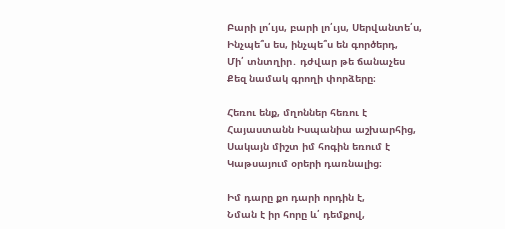Բարի լո՛ւյս, բարի լո՛ւյս, Սերվանտե՛ս,
Ինչպե՞ս ես, ինչպե՞ս են գործերդ,
Մի՛ տնտղիր․ դժվար թե ճանաչես
Քեզ նամակ գրողի փորձերը։

Հեռու ենք, մղոններ հեռու է
Հայաստանն Իսպանիա աշխարհից,
Սակայն միշտ իմ հոգին եռում է
Կաթսայում օրերի դառնալից։

Իմ դարը քո դարի որդին է,
Նման է իր հորը և՛ դեմքով,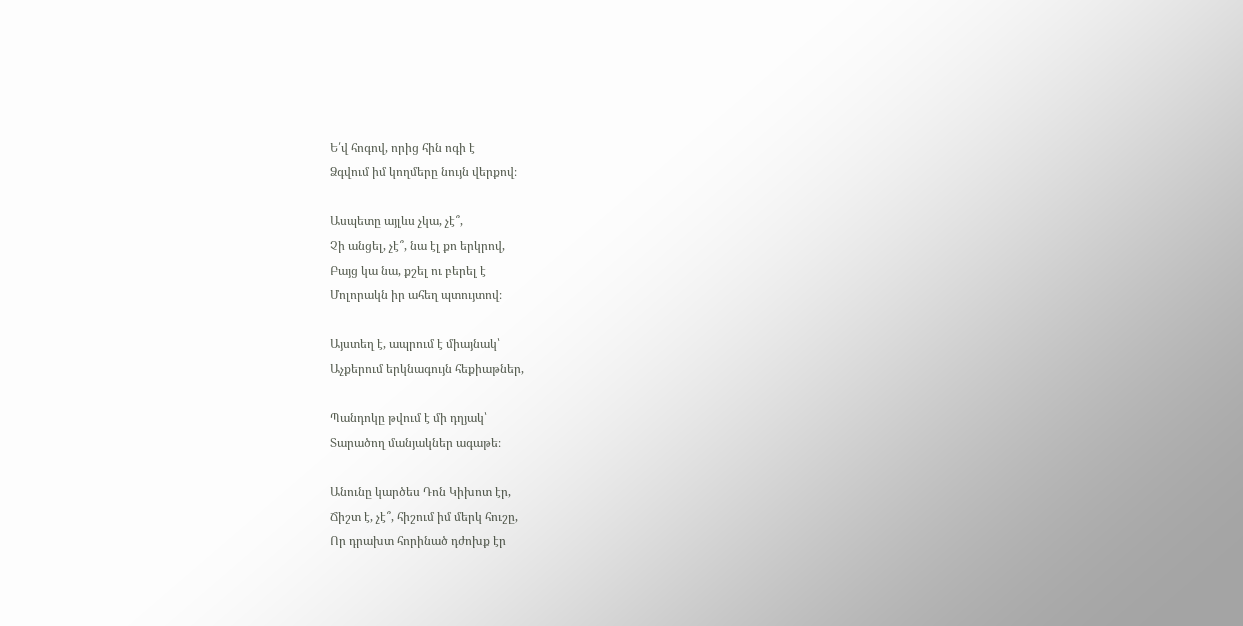Ե՛վ հոգով, որից հին ոգի է
Ձգվում իմ կողմերը նույն վերքով։

Ասպետը այլևս չկա, չէ՞,
Չի անցել, չէ՞, նա էլ քո երկրով,
Բայց կա նա, քշել ու բերել է
Մոլորակն իր ահեղ պտույտով։

Այստեղ է, ապրում է միայնակ՝
Աչքերում երկնագույն հեքիաթներ,

Պանդոկը թվում է մի դղյակ՝
Տարածող մանյակներ ագաթե։

Անունը կարծես Դոն Կիխոտ էր,
Ճիշտ է, չէ՞, հիշում իմ մերկ հուշը,
Որ դրախտ հորինած դժոխք էր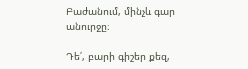Բաժանում, մինչև գար անուրջը։

Դե՛, բարի գիշեր քեզ,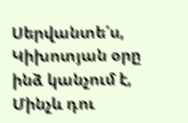Սերվանտե՛ս,
Կիխոտյան օրը ինձ կանչում է,
Մինչև դու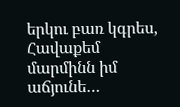երկու բառ կգրես,
Հավաքեմ մարմինն իմ աճյունե…